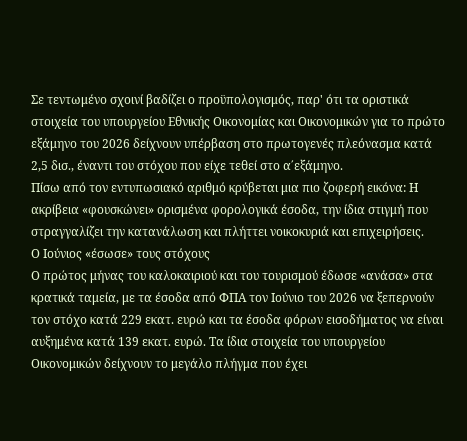Σε τεντωμένο σχοινί βαδίζει ο προϋπολογισμός, παρ' ότι τα οριστικά στοιχεία του υπουργείου Εθνικής Οικονομίας και Οικονομικών για το πρώτο εξάμηνο του 2026 δείχνουν υπέρβαση στο πρωτογενές πλεόνασμα κατά 2,5 δισ., έναντι του στόχου που είχε τεθεί στο α΄εξάμηνο.
Πίσω από τον εντυπωσιακό αριθμό κρύβεται μια πιο ζοφερή εικόνα: Η ακρίβεια «φουσκώνει» ορισμένα φορολογικά έσοδα, την ίδια στιγμή που στραγγαλίζει την κατανάλωση και πλήττει νοικοκυριά και επιχειρήσεις.
Ο Ιούνιος «έσωσε» τους στόχους
Ο πρώτος μήνας του καλοκαιριού και του τουρισμού έδωσε «ανάσα» στα κρατικά ταμεία, με τα έσοδα από ΦΠΑ τον Ιούνιο του 2026 να ξεπερνούν τον στόχο κατά 229 εκατ. ευρώ και τα έσοδα φόρων εισοδήματος να είναι αυξημένα κατά 139 εκατ. ευρώ. Τα ίδια στοιχεία του υπουργείου Οικονομικών δείχνουν το μεγάλο πλήγμα που έχει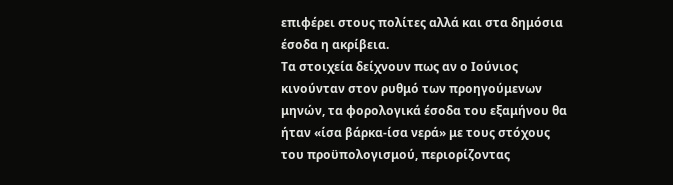επιφέρει στους πολίτες αλλά και στα δημόσια έσοδα η ακρίβεια.
Τα στοιχεία δείχνουν πως αν ο Ιούνιος κινούνταν στον ρυθμό των προηγούμενων μηνών, τα φορολογικά έσοδα του εξαμήνου θα ήταν «ίσα βάρκα-ίσα νερά» με τους στόχους του προϋπολογισμού, περιορίζοντας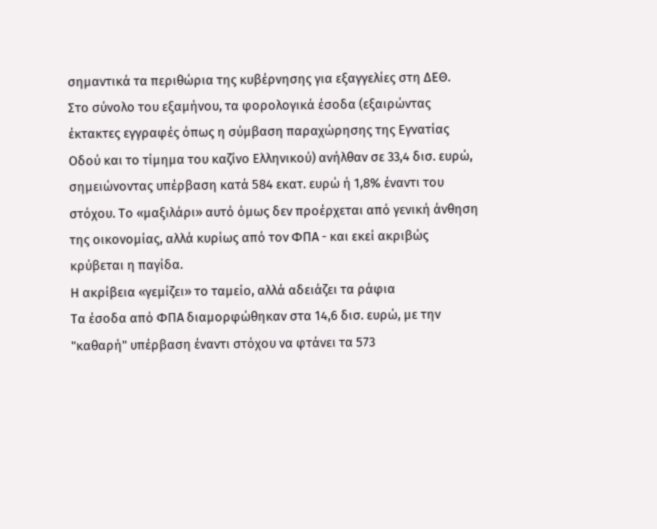σημαντικά τα περιθώρια της κυβέρνησης για εξαγγελίες στη ΔΕΘ.
Στο σύνολο του εξαμήνου, τα φορολογικά έσοδα (εξαιρώντας έκτακτες εγγραφές όπως η σύμβαση παραχώρησης της Εγνατίας Οδού και το τίμημα του καζίνο Ελληνικού) ανήλθαν σε 33,4 δισ. ευρώ, σημειώνοντας υπέρβαση κατά 584 εκατ. ευρώ ή 1,8% έναντι του στόχου. Το «μαξιλάρι» αυτό όμως δεν προέρχεται από γενική άνθηση της οικονομίας, αλλά κυρίως από τον ΦΠΑ - και εκεί ακριβώς κρύβεται η παγίδα.
Η ακρίβεια «γεμίζει» το ταμείο, αλλά αδειάζει τα ράφια
Τα έσοδα από ΦΠΑ διαμορφώθηκαν στα 14,6 δισ. ευρώ, με την "καθαρή" υπέρβαση έναντι στόχου να φτάνει τα 573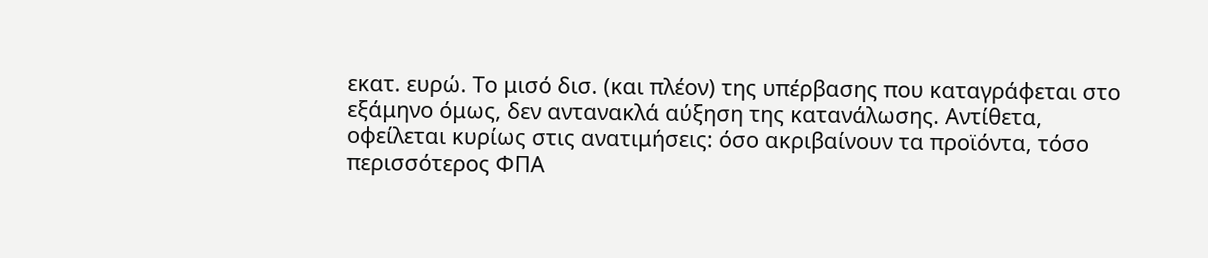εκατ. ευρώ. Το μισό δισ. (και πλέον) της υπέρβασης που καταγράφεται στο εξάμηνο όμως, δεν αντανακλά αύξηση της κατανάλωσης. Αντίθετα, οφείλεται κυρίως στις ανατιμήσεις: όσο ακριβαίνουν τα προϊόντα, τόσο περισσότερος ΦΠΑ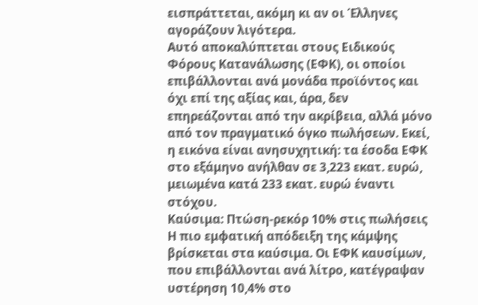εισπράττεται, ακόμη κι αν οι Έλληνες αγοράζουν λιγότερα.
Αυτό αποκαλύπτεται στους Ειδικούς Φόρους Κατανάλωσης (ΕΦΚ), οι οποίοι επιβάλλονται ανά μονάδα προϊόντος και όχι επί της αξίας και, άρα, δεν επηρεάζονται από την ακρίβεια, αλλά μόνο από τον πραγματικό όγκο πωλήσεων. Εκεί, η εικόνα είναι ανησυχητική: τα έσοδα ΕΦΚ στο εξάμηνο ανήλθαν σε 3,223 εκατ. ευρώ, μειωμένα κατά 233 εκατ. ευρώ έναντι στόχου.
Καύσιμα: Πτώση-ρεκόρ 10% στις πωλήσεις
Η πιο εμφατική απόδειξη της κάμψης βρίσκεται στα καύσιμα. Οι ΕΦΚ καυσίμων, που επιβάλλονται ανά λίτρο, κατέγραψαν υστέρηση 10,4% στο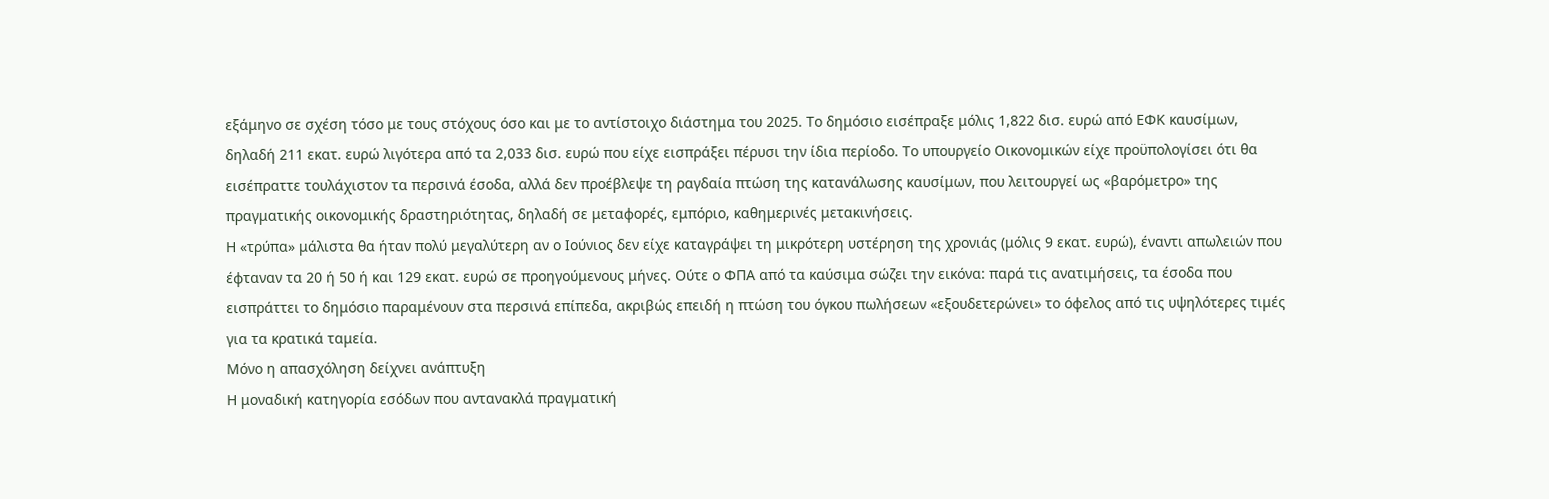εξάμηνο σε σχέση τόσο με τους στόχους όσο και με το αντίστοιχο διάστημα του 2025. Το δημόσιο εισέπραξε μόλις 1,822 δισ. ευρώ από ΕΦΚ καυσίμων, δηλαδή 211 εκατ. ευρώ λιγότερα από τα 2,033 δισ. ευρώ που είχε εισπράξει πέρυσι την ίδια περίοδο. Το υπουργείο Οικονομικών είχε προϋπολογίσει ότι θα εισέπραττε τουλάχιστον τα περσινά έσοδα, αλλά δεν προέβλεψε τη ραγδαία πτώση της κατανάλωσης καυσίμων, που λειτουργεί ως «βαρόμετρο» της πραγματικής οικονομικής δραστηριότητας, δηλαδή σε μεταφορές, εμπόριο, καθημερινές μετακινήσεις.
Η «τρύπα» μάλιστα θα ήταν πολύ μεγαλύτερη αν ο Ιούνιος δεν είχε καταγράψει τη μικρότερη υστέρηση της χρονιάς (μόλις 9 εκατ. ευρώ), έναντι απωλειών που έφταναν τα 20 ή 50 ή και 129 εκατ. ευρώ σε προηγούμενους μήνες. Ούτε ο ΦΠΑ από τα καύσιμα σώζει την εικόνα: παρά τις ανατιμήσεις, τα έσοδα που εισπράττει το δημόσιο παραμένουν στα περσινά επίπεδα, ακριβώς επειδή η πτώση του όγκου πωλήσεων «εξουδετερώνει» το όφελος από τις υψηλότερες τιμές για τα κρατικά ταμεία.
Μόνο η απασχόληση δείχνει ανάπτυξη
Η μοναδική κατηγορία εσόδων που αντανακλά πραγματική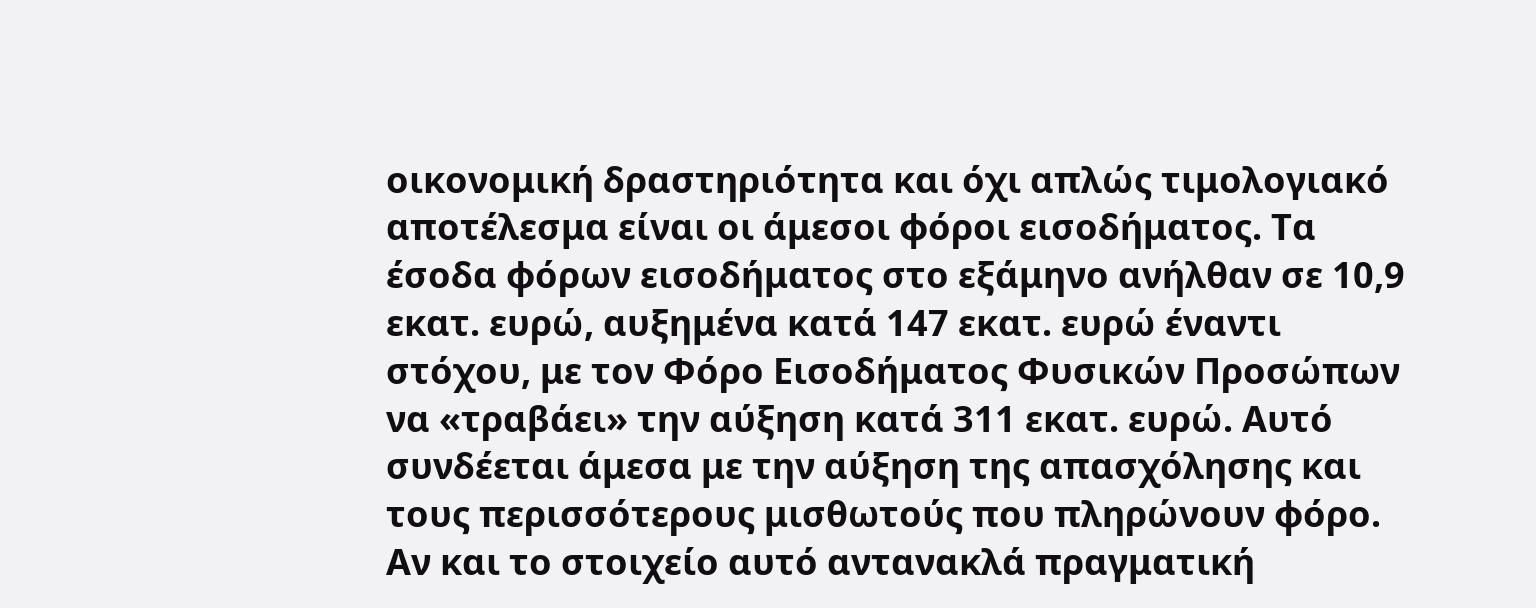οικονομική δραστηριότητα και όχι απλώς τιμολογιακό αποτέλεσμα είναι οι άμεσοι φόροι εισοδήματος. Τα έσοδα φόρων εισοδήματος στο εξάμηνο ανήλθαν σε 10,9 εκατ. ευρώ, αυξημένα κατά 147 εκατ. ευρώ έναντι στόχου, με τον Φόρο Εισοδήματος Φυσικών Προσώπων να «τραβάει» την αύξηση κατά 311 εκατ. ευρώ. Αυτό συνδέεται άμεσα με την αύξηση της απασχόλησης και τους περισσότερους μισθωτούς που πληρώνουν φόρο. Αν και το στοιχείο αυτό αντανακλά πραγματική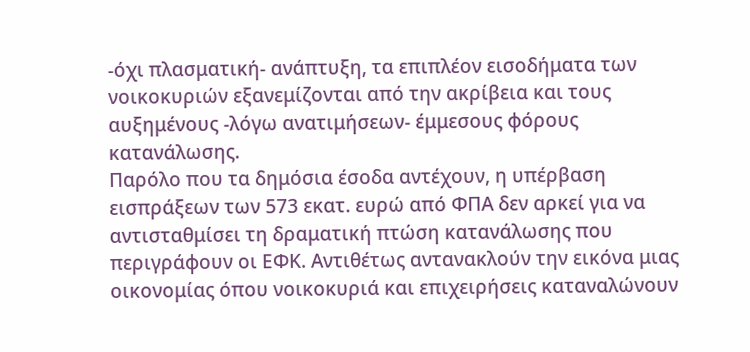-όχι πλασματική- ανάπτυξη, τα επιπλέον εισοδήματα των νοικοκυριών εξανεμίζονται από την ακρίβεια και τους αυξημένους -λόγω ανατιμήσεων- έμμεσους φόρους κατανάλωσης.
Παρόλο που τα δημόσια έσοδα αντέχουν, η υπέρβαση εισπράξεων των 573 εκατ. ευρώ από ΦΠΑ δεν αρκεί για να αντισταθμίσει τη δραματική πτώση κατανάλωσης που περιγράφουν οι ΕΦΚ. Αντιθέτως αντανακλούν την εικόνα μιας οικονομίας όπου νοικοκυριά και επιχειρήσεις καταναλώνουν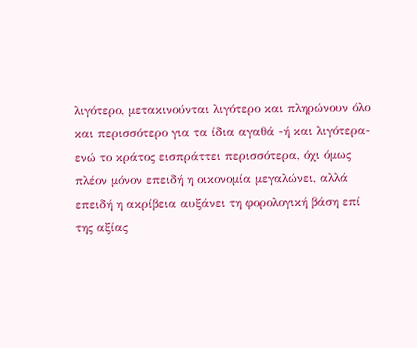λιγότερο, μετακινούνται λιγότερο και πληρώνουν όλο και περισσότερο για τα ίδια αγαθά -ή και λιγότερα- ενώ το κράτος εισπράττει περισσότερα, όχι όμως πλέον μόνον επειδή η οικονομία μεγαλώνει, αλλά επειδή η ακρίβεια αυξάνει τη φορολογική βάση επί της αξίας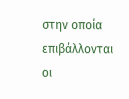στην οποία επιβάλλονται οι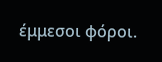έμμεσοι φόροι.